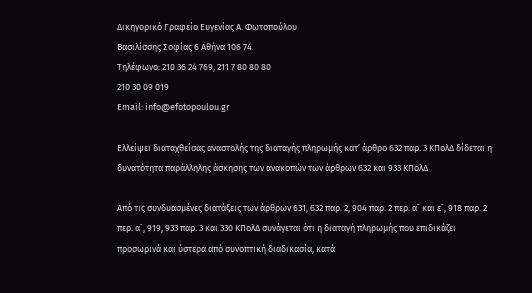Δικηγορικό Γραφείο Ευγενίας Α. Φωτοπούλου
Βασιλίσσης Σοφίας 6 Αθήνα 106 74
Τηλέφωνο: 210 36 24 769, 211 7 80 80 80
210 30 09 019
Email: info@efotopoulou.gr

Ελλείψει διαταχθείσας αναστολής της διαταγής πληρωμής κατ’ άρθρο 632 παρ. 3 ΚΠολΔ δίδεται η δυνατότητα παράλληλης άσκησης των ανακοπών των άρθρων 632 και 933 ΚΠολΔ

Από τις συνδυασμένες διατάξεις των άρθρων 631, 632 παρ. 2, 904 παρ. 2 περ. α` και ε`, 918 παρ. 2 περ. α`, 919, 933 παρ. 3 και 330 ΚΠολΔ συνάγεται ότι η διαταγή πληρωμής που επιδικάζει προσωρινά και ύστερα από συνοπτική διαδικασία, κατά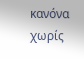κανόνα χωρίς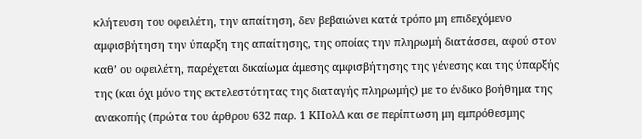κλήτευση του οφειλέτη, την απαίτηση, δεν βεβαιώνει κατά τρόπο μη επιδεχόμενο αμφισβήτηση την ύπαρξη της απαίτησης, της οποίας την πληρωμή διατάσσει, αφού στον καθ’ ου οφειλέτη, παρέχεται δικαίωμα άμεσης αμφισβήτησης της γένεσης και της ύπαρξής της (και όχι μόνο της εκτελεστότητας της διαταγής πληρωμής) με το ένδικο βοήθημα της ανακοπής (πρώτα του άρθρου 632 παρ. 1 ΚΠολΔ και σε περίπτωση μη εμπρόθεσμης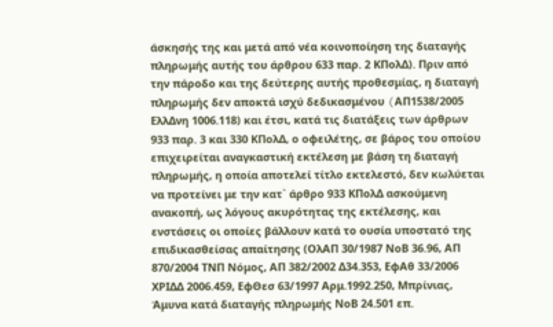άσκησής της και μετά από νέα κοινοποίηση της διαταγής πληρωμής αυτής του άρθρου 633 παρ. 2 ΚΠολΔ). Πριν από την πάροδο και της δεύτερης αυτής προθεσμίας, η διαταγή πληρωμής δεν αποκτά ισχύ δεδικασμένου (AΠ1538/2005 ΕλλΔνη 1006.118) και έτσι, κατά τις διατάξεις των άρθρων 933 παρ. 3 και 330 ΚΠολΔ, ο οφειλέτης, σε βάρος του οποίου επιχειρείται αναγκαστική εκτέλεση με βάση τη διαταγή πληρωμής, η οποία αποτελεί τίτλο εκτελεστό, δεν κωλύεται να προτείνει με την κατ` άρθρο 933 ΚΠολΔ ασκούμενη ανακοπή, ως λόγους ακυρότητας της εκτέλεσης, και ενστάσεις οι οποίες βάλλουν κατά το ουσία υποστατό της επιδικασθείσας απαίτησης (ΟλΑΠ 30/1987 ΝοΒ 36.96, ΑΠ 870/2004 ΤΝΠ Νόμος, ΑΠ 382/2002 Δ34.353, ΕφΑθ 33/2006 ΧΡΙΔΔ 2006.459, ΕφΘεσ 63/1997 Αρμ.1992.250, Μπρίνιας, Άμυνα κατά διαταγής πληρωμής ΝοΒ 24.501 επ.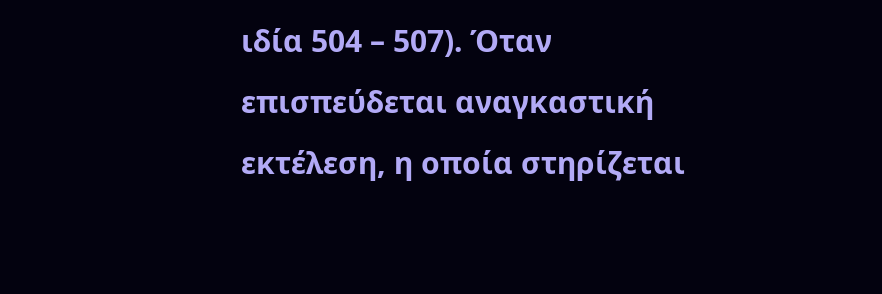ιδία 504 – 507). Όταν επισπεύδεται αναγκαστική εκτέλεση, η οποία στηρίζεται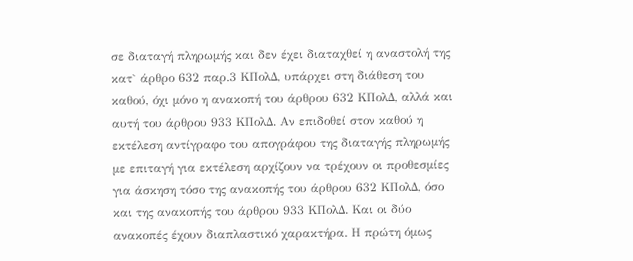σε διαταγή πληρωμής και δεν έχει διαταχθεί η αναστολή της κατ` άρθρο 632 παρ.3 ΚΠολΔ, υπάρχει στη διάθεση του καθού, όχι μόνο η ανακοπή του άρθρου 632 ΚΠολΔ, αλλά και αυτή του άρθρου 933 ΚΠολΔ. Αν επιδοθεί στον καθού η εκτέλεση αντίγραφο του απογράφου της διαταγής πληρωμής με επιταγή για εκτέλεση αρχίζουν να τρέχουν οι προθεσμίες για άσκηση τόσο της ανακοπής του άρθρου 632 ΚΠολΔ, όσο και της ανακοπής του άρθρου 933 ΚΠολΔ. Και οι δύο ανακοπές έχουν διαπλαστικό χαρακτήρα. Η πρώτη όμως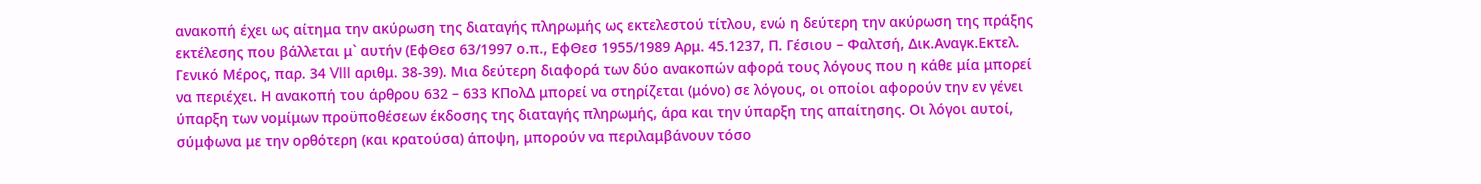ανακοπή έχει ως αίτημα την ακύρωση της διαταγής πληρωμής ως εκτελεστού τίτλου, ενώ η δεύτερη την ακύρωση της πράξης εκτέλεσης που βάλλεται μ` αυτήν (ΕφΘεσ 63/1997 ο.π., ΕφΘεσ 1955/1989 Αρμ. 45.1237, Π. Γέσιου – Φαλτσή, Δικ.Αναγκ.Εκτελ. Γενικό Μέρος, παρ. 34 VIII αριθμ. 38-39). Μια δεύτερη διαφορά των δύο ανακοπών αφορά τους λόγους που η κάθε μία μπορεί να περιέχει. Η ανακοπή του άρθρου 632 – 633 ΚΠολΔ μπορεί να στηρίζεται (μόνο) σε λόγους, οι οποίοι αφορούν την εν γένει ύπαρξη των νομίμων προϋποθέσεων έκδοσης της διαταγής πληρωμής, άρα και την ύπαρξη της απαίτησης. Οι λόγοι αυτοί, σύμφωνα με την ορθότερη (και κρατούσα) άποψη, μπορούν να περιλαμβάνουν τόσο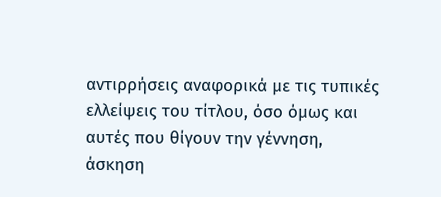αντιρρήσεις αναφορικά με τις τυπικές ελλείψεις του τίτλου, όσο όμως και αυτές που θίγουν την γέννηση, άσκηση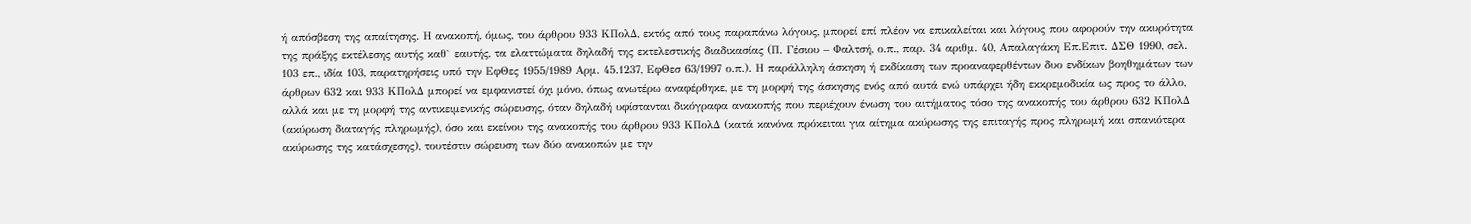ή απόσβεση της απαίτησης. Η ανακοπή, όμως, του άρθρου 933 ΚΠολΔ, εκτός από τους παραπάνω λόγους, μπορεί επί πλέον να επικαλείται και λόγους που αφορούν την ακυρότητα της πράξης εκτέλεσης αυτής καθ` εαυτής, τα ελαττώματα δηλαδή της εκτελεστικής διαδικασίας (Π. Γέσιου – Φαλτσή, ο.π., παρ. 34 αριθμ. 40, Απαλαγάκη Επ.Επιτ. ΔΣΘ 1990, σελ. 103 επ., ιδία 103, παρατηρήσεις υπό την ΕφΘες 1955/1989 Αρμ. 45.1237, ΕφΘεσ 63/1997 ο.π.). Η παράλληλη άσκηση ή εκδίκαση των προαναφερθέντων δυο ενδίκων βοηθημάτων των άρθρων 632 και 933 ΚΠολΔ μπορεί να εμφανιστεί όχι μόνο, όπως ανωτέρω αναφέρθηκε, με τη μορφή της άσκησης ενός από αυτά ενώ υπάρχει ήδη εκκρεμοδικία ως προς το άλλο, αλλά και με τη μορφή της αντικειμενικής σώρευσης, όταν δηλαδή υφίστανται δικόγραφα ανακοπής που περιέχουν ένωση του αιτήματος τόσο της ανακοπής του άρθρου 632 ΚΠολΔ (ακύρωση διαταγής πληρωμής), όσο και εκείνου της ανακοπής του άρθρου 933 ΚΠολΔ (κατά κανόνα πρόκειται για αίτημα ακύρωσης της επιταγής προς πληρωμή και σπανιότερα ακύρωσης της κατάσχεσης), τουτέστιν σώρευση των δύο ανακοπών με την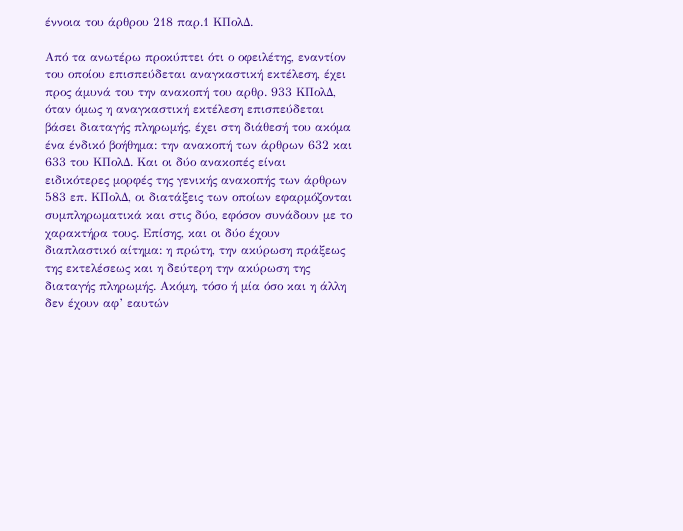έννοια του άρθρου 218 παρ.1 ΚΠολΔ.

Από τα ανωτέρω προκύπτει ότι ο οφειλέτης, εναντίον του οποίου επισπεύδεται αναγκαστική εκτέλεση, έχει προς άμυνά του την ανακοπή του αρθρ. 933 ΚΠολΔ, όταν όμως η αναγκαστική εκτέλεση επισπεύδεται βάσει διαταγής πληρωμής, έχει στη διάθεσή του ακόμα ένα ένδικό βοήθημα: την ανακοπή των άρθρων 632 και 633 του ΚΠολΔ. Και οι δύο ανακοπές είναι ειδικότερες μορφές της γενικής ανακοπής των άρθρων 583 επ. ΚΠολΔ, οι διατάξεις των οποίων εφαρμόζονται συμπληρωματικά και στις δύο, εφόσον συνάδουν με το χαρακτήρα τους. Επίσης, και οι δύο έχουν διαπλαστικό αίτημα: η πρώτη, την ακύρωση πράξεως της εκτελέσεως και η δεύτερη την ακύρωση της διαταγής πληρωμής. Ακόμη, τόσο ή μία όσο και η άλλη δεν έχουν αφ’ εαυτών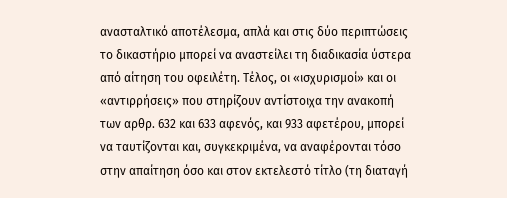ανασταλτικό αποτέλεσμα, απλά και στις δύο περιπτώσεις το δικαστήριο μπορεί να αναστείλει τη διαδικασία ύστερα από αίτηση του οφειλέτη. Τέλος, οι «ισχυρισμοί» και οι «αντιρρήσεις» που στηρίζουν αντίστοιχα την ανακοπή των αρθρ. 632 και 633 αφενός, και 933 αφετέρου, μπορεί να ταυτίζονται και, συγκεκριμένα, να αναφέρονται τόσο στην απαίτηση όσο και στον εκτελεστό τίτλο (τη διαταγή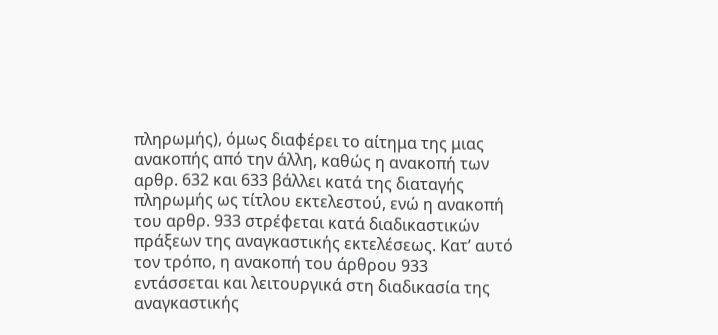πληρωμής), όμως διαφέρει το αίτημα της μιας ανακοπής από την άλλη, καθώς η ανακοπή των αρθρ. 632 και 633 βάλλει κατά της διαταγής πληρωμής ως τίτλου εκτελεστού, ενώ η ανακοπή του αρθρ. 933 στρέφεται κατά διαδικαστικών πράξεων της αναγκαστικής εκτελέσεως. Κατ’ αυτό τον τρόπο, η ανακοπή του άρθρου 933 εντάσσεται και λειτουργικά στη διαδικασία της αναγκαστικής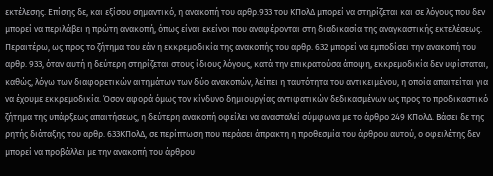εκτέλεσης. Επίσης δε, και εξίσου σημαντικό, η ανακοπή του αρθρ.933 του ΚΠολΔ μπορεί να στηρίζεται και σε λόγους που δεν μπορεί να περιλάβει η πρώτη ανακοπή, όπως είναι εκείνοι που αναφέρονται στη διαδικασία της αναγκαστικής εκτελέσεως. Περαιτέρω, ως προς το ζήτημα του εάν η εκκρεμοδικία της ανακοπής του αρθρ. 632 μπορεί να εμποδίσει την ανακοπή του αρθρ. 933, όταν αυτή η δεύτερη στηρίζεται στους ίδιους λόγους, κατά την επικρατούσα άποψη, εκκρεμοδικία δεν υφίσταται, καθώς, λόγω των διαφορετικών αιτημάτων των δύο ανακοπών, λείπει η ταυτότητα του αντικειμένου, η οποία απαιτείται για να έχουμε εκκρεμοδικία. Όσον αφορά όμως τον κίνδυνο δημιουργίας αντιφατικών δεδικασμένων ως προς το προδικαστικό ζήτημα της υπάρξεως απαιτήσεως, η δεύτερη ανακοπή οφείλει να ανασταλεί σύμφωνα με το άρθρο 249 ΚΠολΔ. Βάσει δε της ρητής διάταξης του αρθρ. 633ΚΠολΔ, σε περίπτωση που περάσει άπρακτη η προθεσμία του άρθρου αυτού, ο οφειλέτης δεν μπορεί να προβάλλει με την ανακοπή του άρθρου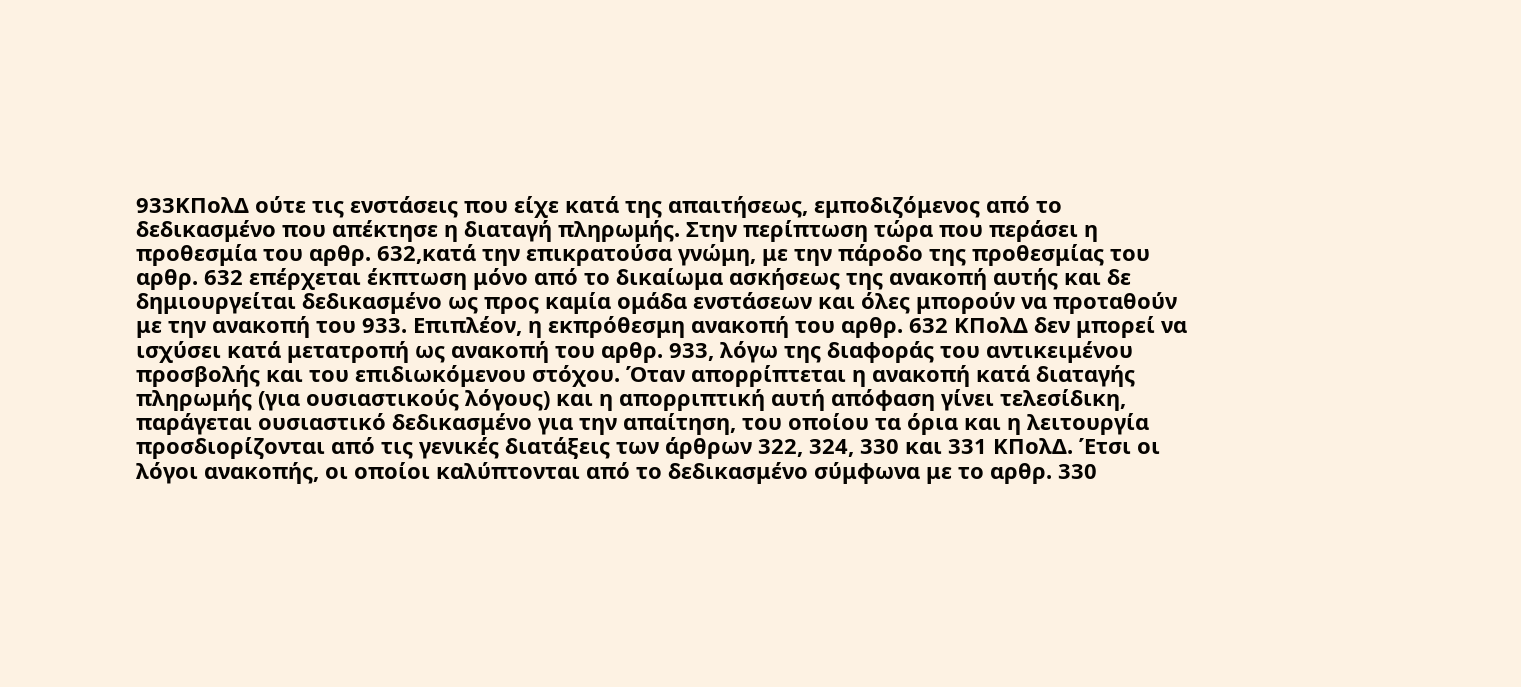933ΚΠολΔ ούτε τις ενστάσεις που είχε κατά της απαιτήσεως, εμποδιζόμενος από το δεδικασμένο που απέκτησε η διαταγή πληρωμής. Στην περίπτωση τώρα που περάσει η προθεσμία του αρθρ. 632,κατά την επικρατούσα γνώμη, με την πάροδο της προθεσμίας του αρθρ. 632 επέρχεται έκπτωση μόνο από το δικαίωμα ασκήσεως της ανακοπή αυτής και δε δημιουργείται δεδικασμένο ως προς καμία ομάδα ενστάσεων και όλες μπορούν να προταθούν με την ανακοπή του 933. Επιπλέον, η εκπρόθεσμη ανακοπή του αρθρ. 632 ΚΠολΔ δεν μπορεί να ισχύσει κατά μετατροπή ως ανακοπή του αρθρ. 933, λόγω της διαφοράς του αντικειμένου προσβολής και του επιδιωκόμενου στόχου. Όταν απορρίπτεται η ανακοπή κατά διαταγής πληρωμής (για ουσιαστικούς λόγους) και η απορριπτική αυτή απόφαση γίνει τελεσίδικη, παράγεται ουσιαστικό δεδικασμένο για την απαίτηση, του οποίου τα όρια και η λειτουργία προσδιορίζονται από τις γενικές διατάξεις των άρθρων 322, 324, 330 και 331 ΚΠολΔ. Έτσι οι λόγοι ανακοπής, οι οποίοι καλύπτονται από το δεδικασμένο σύμφωνα με το αρθρ. 330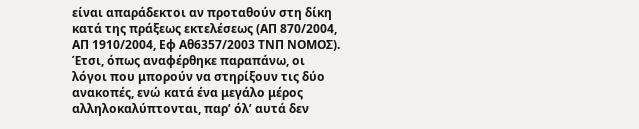είναι απαράδεκτοι αν προταθούν στη δίκη κατά της πράξεως εκτελέσεως (ΑΠ 870/2004, ΑΠ 1910/2004, Εφ Αθ6357/2003 ΤΝΠ ΝΟΜΟΣ). Έτσι, όπως αναφέρθηκε παραπάνω, οι λόγοι που μπορούν να στηρίξουν τις δύο ανακοπές, ενώ κατά ένα μεγάλο μέρος αλληλοκαλύπτονται, παρ’ όλ’ αυτά δεν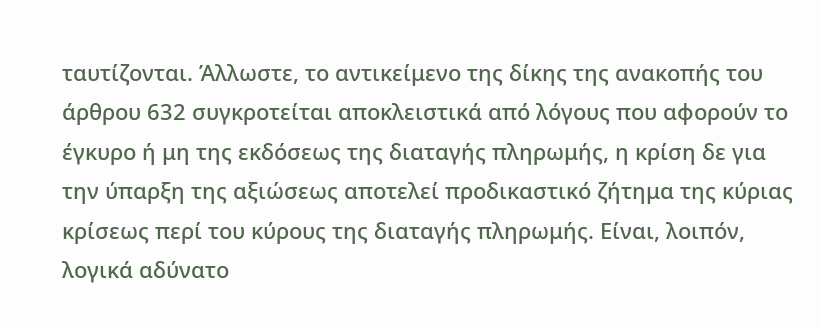ταυτίζονται. Άλλωστε, το αντικείμενο της δίκης της ανακοπής του άρθρου 632 συγκροτείται αποκλειστικά από λόγους που αφορούν το έγκυρο ή μη της εκδόσεως της διαταγής πληρωμής, η κρίση δε για την ύπαρξη της αξιώσεως αποτελεί προδικαστικό ζήτημα της κύριας κρίσεως περί του κύρους της διαταγής πληρωμής. Είναι, λοιπόν, λογικά αδύνατο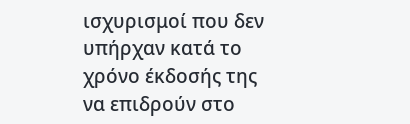ισχυρισμοί που δεν υπήρχαν κατά το χρόνο έκδοσής της να επιδρούν στο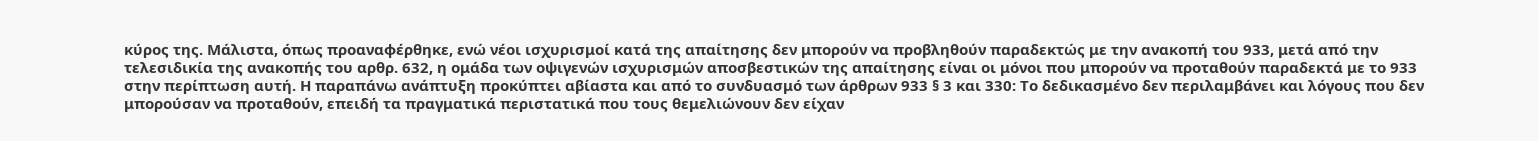κύρος της. Μάλιστα, όπως προαναφέρθηκε, ενώ νέοι ισχυρισμοί κατά της απαίτησης δεν μπορούν να προβληθούν παραδεκτώς με την ανακοπή του 933, μετά από την τελεσιδικία της ανακοπής του αρθρ. 632, η ομάδα των οψιγενών ισχυρισμών αποσβεστικών της απαίτησης είναι οι μόνοι που μπορούν να προταθούν παραδεκτά με το 933 στην περίπτωση αυτή. Η παραπάνω ανάπτυξη προκύπτει αβίαστα και από το συνδυασμό των άρθρων 933 § 3 και 330: Το δεδικασμένο δεν περιλαμβάνει και λόγους που δεν μπορούσαν να προταθούν, επειδή τα πραγματικά περιστατικά που τους θεμελιώνουν δεν είχαν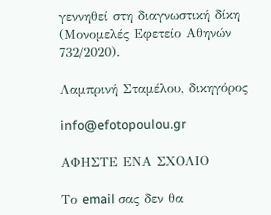γεννηθεί στη διαγνωστική δίκη (Μονομελές Εφετείο Αθηνών 732/2020).

Λαμπρινή Σταμέλου, δικηγόρος

info@efotopoulou.gr

ΑΦΗΣΤΕ ΕΝΑ ΣΧΟΛΙΟ

Το email σας δεν θα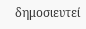δημοσιευτεί